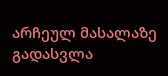არჩეულ მასალაზე გადასვლა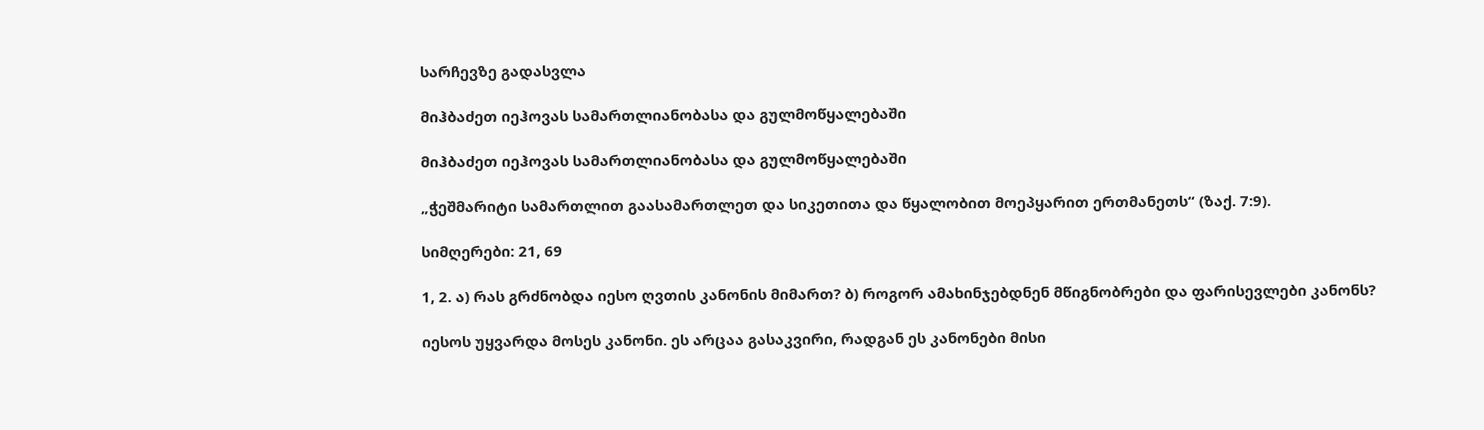სარჩევზე გადასვლა

მიჰბაძეთ იეჰოვას სამართლიანობასა და გულმოწყალებაში

მიჰბაძეთ იეჰოვას სამართლიანობასა და გულმოწყალებაში

„ჭეშმარიტი სამართლით გაასამართლეთ და სიკეთითა და წყალობით მოეპყარით ერთმანეთს“ (ზაქ. 7:9).

სიმღერები: 21, 69

1, 2. ა) რას გრძნობდა იესო ღვთის კანონის მიმართ? ბ) როგორ ამახინჯებდნენ მწიგნობრები და ფარისევლები კანონს?

იესოს უყვარდა მოსეს კანონი. ეს არცაა გასაკვირი, რადგან ეს კანონები მისი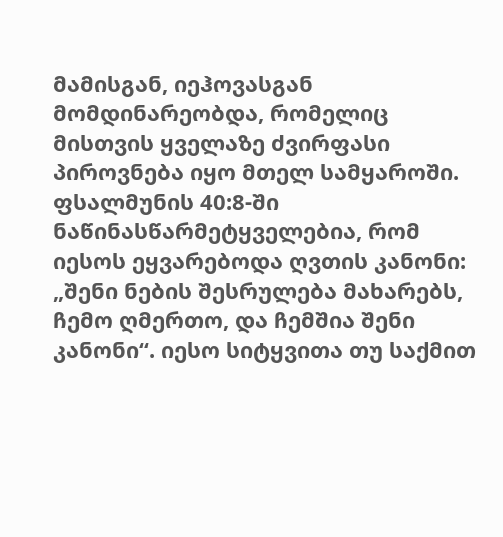მამისგან, იეჰოვასგან მომდინარეობდა, რომელიც მისთვის ყველაზე ძვირფასი პიროვნება იყო მთელ სამყაროში. ფსალმუნის 40:8-ში ნაწინასწარმეტყველებია, რომ იესოს ეყვარებოდა ღვთის კანონი: „შენი ნების შესრულება მახარებს, ჩემო ღმერთო, და ჩემშია შენი კანონი“. იესო სიტყვითა თუ საქმით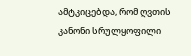ამტკიცებდა, რომ ღვთის კანონი სრულყოფილი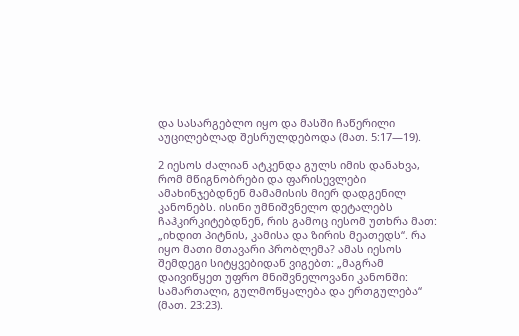და სასარგებლო იყო და მასში ჩაწერილი აუცილებლად შესრულდებოდა (მათ. 5:17—19).

2 იესოს ძალიან ატკენდა გულს იმის დანახვა, რომ მწიგნობრები და ფარისევლები ამახინჯებდნენ მამამისის მიერ დადგენილ კანონებს. ისინი უმნიშვნელო დეტალებს ჩაჰკირკიტებდნენ, რის გამოც იესომ უთხრა მათ: „იხდით პიტნის, კამისა და ზირის მეათედს“. რა იყო მათი მთავარი პრობლემა? ამას იესოს შემდეგი სიტყვებიდან ვიგებთ: „მაგრამ დაივიწყეთ უფრო მნიშვნელოვანი კანონში: სამართალი, გულმოწყალება და ერთგულება“ (მათ. 23:23).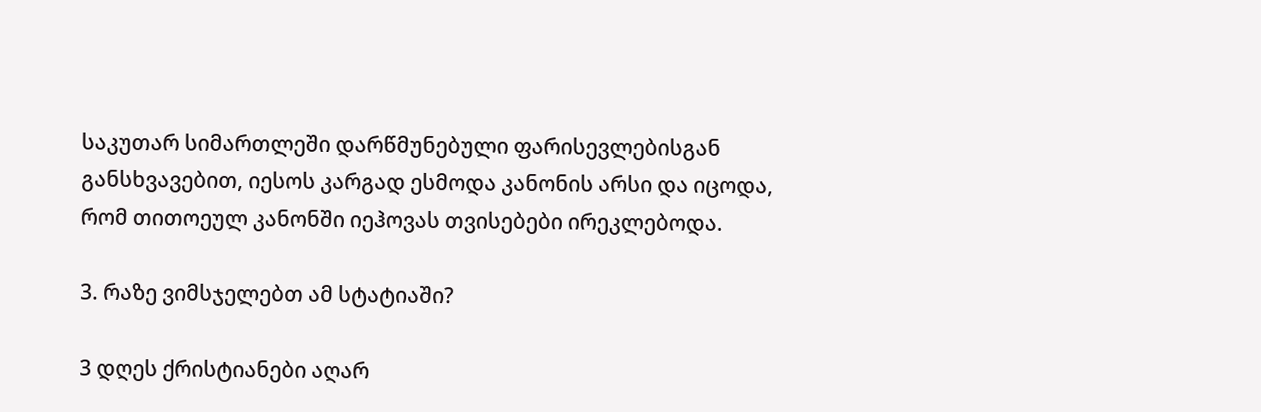საკუთარ სიმართლეში დარწმუნებული ფარისევლებისგან განსხვავებით, იესოს კარგად ესმოდა კანონის არსი და იცოდა, რომ თითოეულ კანონში იეჰოვას თვისებები ირეკლებოდა.

3. რაზე ვიმსჯელებთ ამ სტატიაში?

3 დღეს ქრისტიანები აღარ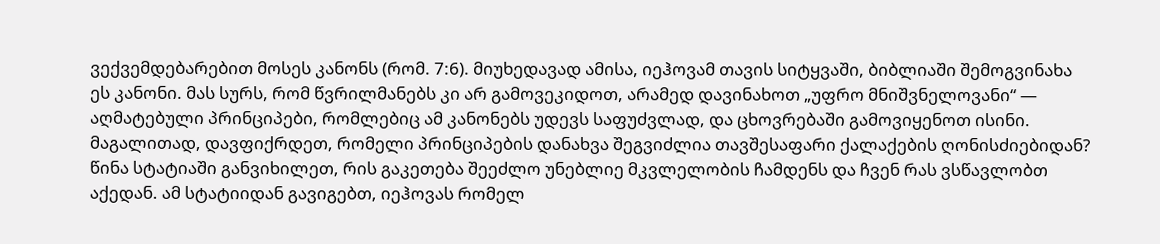ვექვემდებარებით მოსეს კანონს (რომ. 7:6). მიუხედავად ამისა, იეჰოვამ თავის სიტყვაში, ბიბლიაში შემოგვინახა ეს კანონი. მას სურს, რომ წვრილმანებს კი არ გამოვეკიდოთ, არამედ დავინახოთ „უფრო მნიშვნელოვანი“ — აღმატებული პრინციპები, რომლებიც ამ კანონებს უდევს საფუძვლად, და ცხოვრებაში გამოვიყენოთ ისინი. მაგალითად, დავფიქრდეთ, რომელი პრინციპების დანახვა შეგვიძლია თავშესაფარი ქალაქების ღონისძიებიდან? წინა სტატიაში განვიხილეთ, რის გაკეთება შეეძლო უნებლიე მკვლელობის ჩამდენს და ჩვენ რას ვსწავლობთ აქედან. ამ სტატიიდან გავიგებთ, იეჰოვას რომელ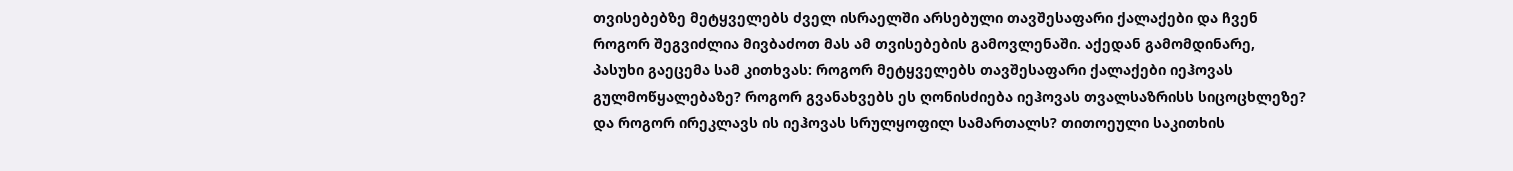თვისებებზე მეტყველებს ძველ ისრაელში არსებული თავშესაფარი ქალაქები და ჩვენ როგორ შეგვიძლია მივბაძოთ მას ამ თვისებების გამოვლენაში. აქედან გამომდინარე, პასუხი გაეცემა სამ კითხვას: როგორ მეტყველებს თავშესაფარი ქალაქები იეჰოვას გულმოწყალებაზე? როგორ გვანახვებს ეს ღონისძიება იეჰოვას თვალსაზრისს სიცოცხლეზე? და როგორ ირეკლავს ის იეჰოვას სრულყოფილ სამართალს? თითოეული საკითხის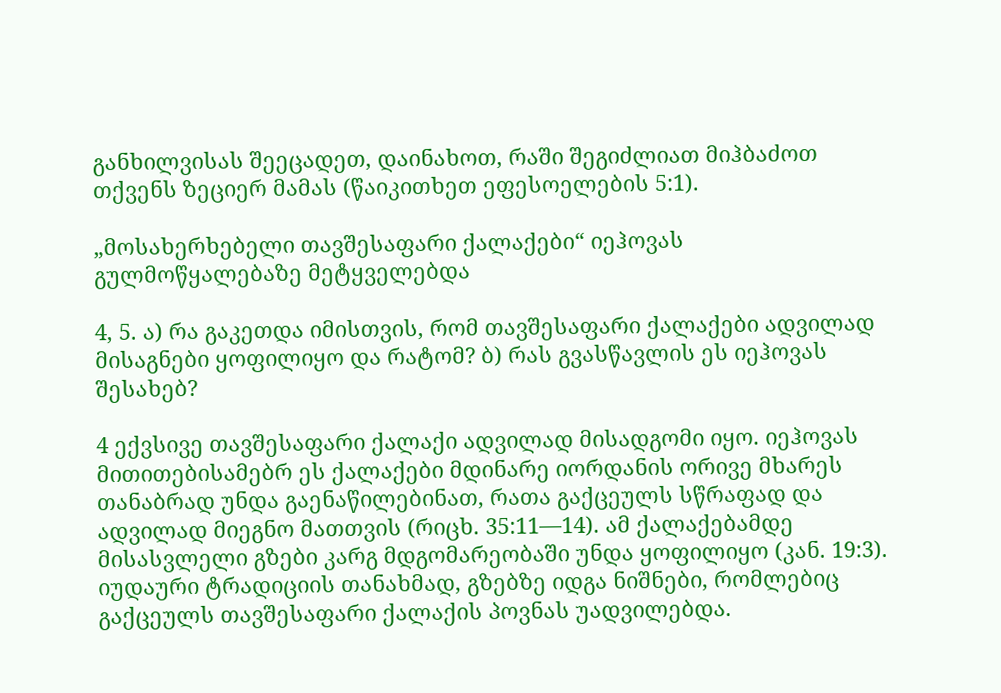განხილვისას შეეცადეთ, დაინახოთ, რაში შეგიძლიათ მიჰბაძოთ თქვენს ზეციერ მამას (წაიკითხეთ ეფესოელების 5:1).

„მოსახერხებელი თავშესაფარი ქალაქები“ იეჰოვას გულმოწყალებაზე მეტყველებდა

4, 5. ა) რა გაკეთდა იმისთვის, რომ თავშესაფარი ქალაქები ადვილად მისაგნები ყოფილიყო და რატომ? ბ) რას გვასწავლის ეს იეჰოვას შესახებ?

4 ექვსივე თავშესაფარი ქალაქი ადვილად მისადგომი იყო. იეჰოვას მითითებისამებრ ეს ქალაქები მდინარე იორდანის ორივე მხარეს თანაბრად უნდა გაენაწილებინათ, რათა გაქცეულს სწრაფად და ადვილად მიეგნო მათთვის (რიცხ. 35:11—14). ამ ქალაქებამდე მისასვლელი გზები კარგ მდგომარეობაში უნდა ყოფილიყო (კან. 19:3). იუდაური ტრადიციის თანახმად, გზებზე იდგა ნიშნები, რომლებიც გაქცეულს თავშესაფარი ქალაქის პოვნას უადვილებდა.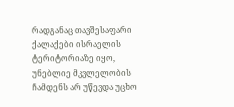რადგანაც თავშესაფარი ქალაქები ისრაელის ტერიტორიაზე იყო, უნებლიე მკვლელობის ჩამდენს არ უწევდა უცხო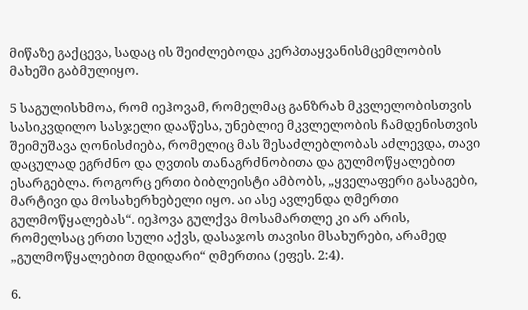მიწაზე გაქცევა, სადაც ის შეიძლებოდა კერპთაყვანისმცემლობის მახეში გაბმულიყო.

5 საგულისხმოა, რომ იეჰოვამ, რომელმაც განზრახ მკვლელობისთვის სასიკვდილო სასჯელი დააწესა, უნებლიე მკვლელობის ჩამდენისთვის შეიმუშავა ღონისძიება, რომელიც მას შესაძლებლობას აძლევდა, თავი დაცულად ეგრძნო და ღვთის თანაგრძნობითა და გულმოწყალებით ესარგებლა. როგორც ერთი ბიბლეისტი ამბობს, „ყველაფერი გასაგები, მარტივი და მოსახერხებელი იყო. აი ასე ავლენდა ღმერთი გულმოწყალებას“. იეჰოვა გულქვა მოსამართლე კი არ არის, რომელსაც ერთი სული აქვს, დასაჯოს თავისი მსახურები, არამედ „გულმოწყალებით მდიდარი“ ღმერთია (ეფეს. 2:4).

6.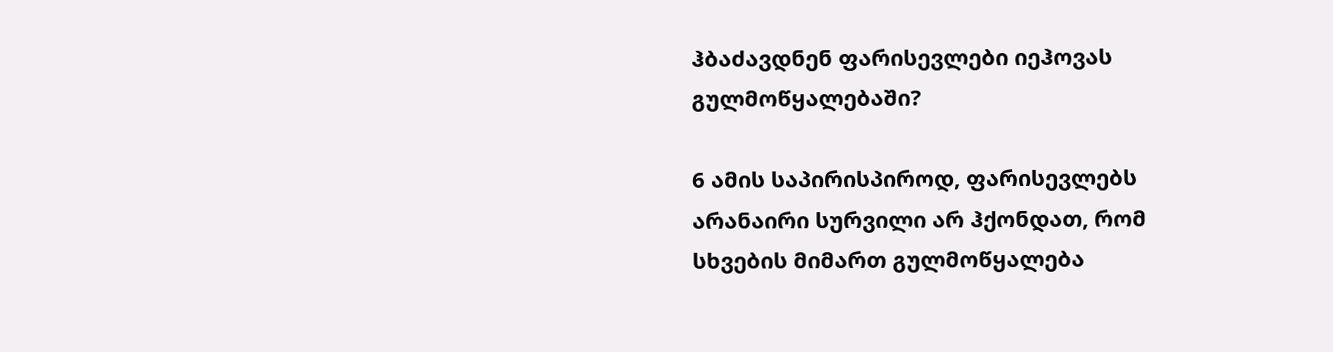ჰბაძავდნენ ფარისევლები იეჰოვას გულმოწყალებაში?

6 ამის საპირისპიროდ, ფარისევლებს არანაირი სურვილი არ ჰქონდათ, რომ სხვების მიმართ გულმოწყალება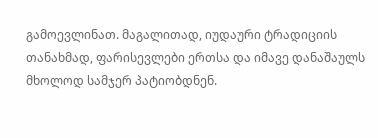გამოევლინათ. მაგალითად, იუდაური ტრადიციის თანახმად, ფარისევლები ერთსა და იმავე დანაშაულს მხოლოდ სამჯერ პატიობდნენ.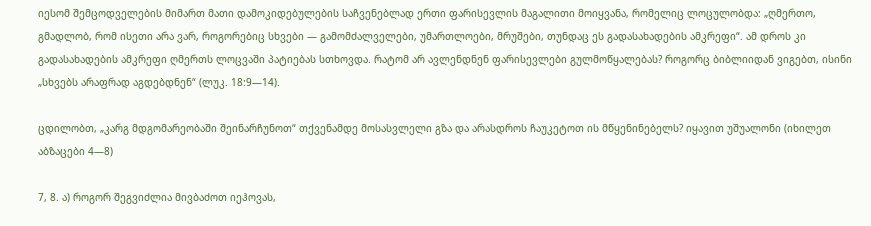იესომ შემცოდველების მიმართ მათი დამოკიდებულების საჩვენებლად ერთი ფარისევლის მაგალითი მოიყვანა, რომელიც ლოცულობდა: „ღმერთო, გმადლობ, რომ ისეთი არა ვარ, როგორებიც სხვები — გამომძალველები, უმართლოები, მრუშები, თუნდაც ეს გადასახადების ამკრეფი“. ამ დროს კი გადასახადების ამკრეფი ღმერთს ლოცვაში პატიებას სთხოვდა. რატომ არ ავლენდნენ ფარისევლები გულმოწყალებას? როგორც ბიბლიიდან ვიგებთ, ისინი „სხვებს არაფრად აგდებდნენ“ (ლუკ. 18:9—14).

ცდილობთ, „კარგ მდგომარეობაში შეინარჩუნოთ“ თქვენამდე მოსასვლელი გზა და არასდროს ჩაუკეტოთ ის მწყენინებელს? იყავით უშუალონი (იხილეთ აბზაცები 4—8)

7, 8. ა) როგორ შეგვიძლია მივბაძოთ იეჰოვას,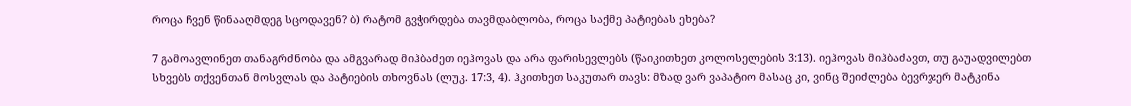როცა ჩვენ წინააღმდეგ სცოდავენ? ბ) რატომ გვჭირდება თავმდაბლობა, როცა საქმე პატიებას ეხება?

7 გამოავლინეთ თანაგრძნობა და ამგვარად მიჰბაძეთ იეჰოვას და არა ფარისევლებს (წაიკითხეთ კოლოსელების 3:13). იეჰოვას მიჰბაძავთ, თუ გაუადვილებთ სხვებს თქვენთან მოსვლას და პატიების თხოვნას (ლუკ. 17:3, 4). ჰკითხეთ საკუთარ თავს: მზად ვარ ვაპატიო მასაც კი, ვინც შეიძლება ბევრჯერ მატკინა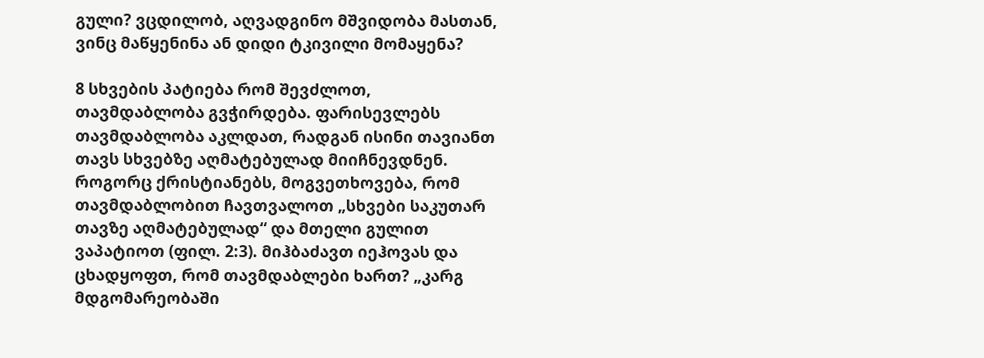გული? ვცდილობ, აღვადგინო მშვიდობა მასთან, ვინც მაწყენინა ან დიდი ტკივილი მომაყენა?

8 სხვების პატიება რომ შევძლოთ, თავმდაბლობა გვჭირდება. ფარისევლებს თავმდაბლობა აკლდათ, რადგან ისინი თავიანთ თავს სხვებზე აღმატებულად მიიჩნევდნენ. როგორც ქრისტიანებს, მოგვეთხოვება, რომ თავმდაბლობით ჩავთვალოთ „სხვები საკუთარ თავზე აღმატებულად“ და მთელი გულით ვაპატიოთ (ფილ. 2:3). მიჰბაძავთ იეჰოვას და ცხადყოფთ, რომ თავმდაბლები ხართ? „კარგ მდგომარეობაში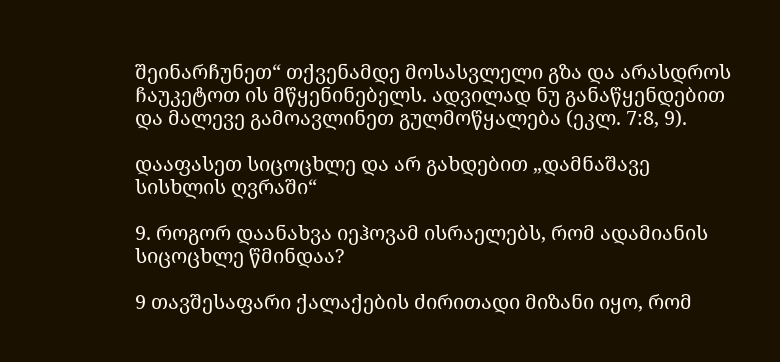შეინარჩუნეთ“ თქვენამდე მოსასვლელი გზა და არასდროს ჩაუკეტოთ ის მწყენინებელს. ადვილად ნუ განაწყენდებით და მალევე გამოავლინეთ გულმოწყალება (ეკლ. 7:8, 9).

დააფასეთ სიცოცხლე და არ გახდებით „დამნაშავე სისხლის ღვრაში“

9. როგორ დაანახვა იეჰოვამ ისრაელებს, რომ ადამიანის სიცოცხლე წმინდაა?

9 თავშესაფარი ქალაქების ძირითადი მიზანი იყო, რომ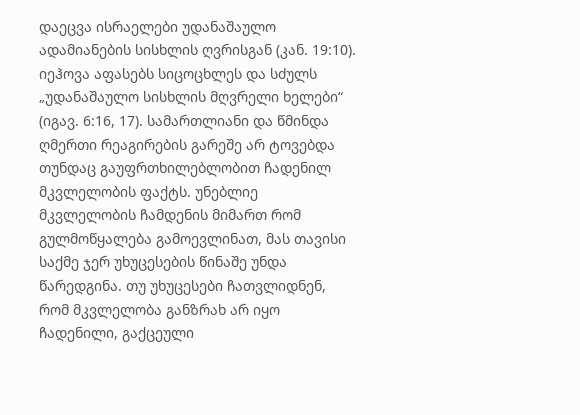დაეცვა ისრაელები უდანაშაულო ადამიანების სისხლის ღვრისგან (კან. 19:10). იეჰოვა აფასებს სიცოცხლეს და სძულს „უდანაშაულო სისხლის მღვრელი ხელები“ (იგავ. 6:16, 17). სამართლიანი და წმინდა ღმერთი რეაგირების გარეშე არ ტოვებდა თუნდაც გაუფრთხილებლობით ჩადენილ მკვლელობის ფაქტს. უნებლიე მკვლელობის ჩამდენის მიმართ რომ გულმოწყალება გამოევლინათ, მას თავისი საქმე ჯერ უხუცესების წინაშე უნდა წარედგინა. თუ უხუცესები ჩათვლიდნენ, რომ მკვლელობა განზრახ არ იყო ჩადენილი, გაქცეული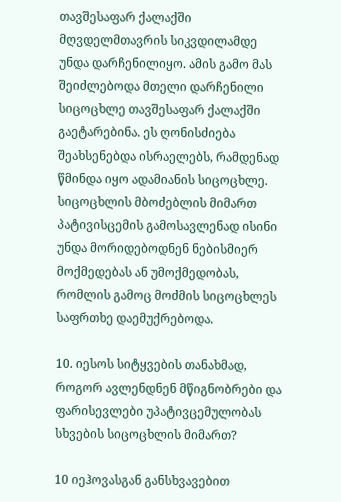თავშესაფარ ქალაქში მღვდელმთავრის სიკვდილამდე უნდა დარჩენილიყო. ამის გამო მას შეიძლებოდა მთელი დარჩენილი სიცოცხლე თავშესაფარ ქალაქში გაეტარებინა. ეს ღონისძიება შეახსენებდა ისრაელებს, რამდენად წმინდა იყო ადამიანის სიცოცხლე. სიცოცხლის მბოძებლის მიმართ პატივისცემის გამოსავლენად ისინი უნდა მორიდებოდნენ ნებისმიერ მოქმედებას ან უმოქმედობას, რომლის გამოც მოძმის სიცოცხლეს საფრთხე დაემუქრებოდა.

10. იესოს სიტყვების თანახმად, როგორ ავლენდნენ მწიგნობრები და ფარისევლები უპატივცემულობას სხვების სიცოცხლის მიმართ?

10 იეჰოვასგან განსხვავებით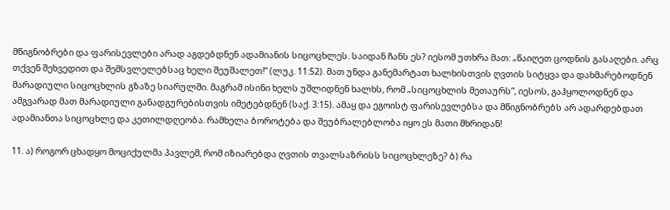მწიგნობრები და ფარისევლები არად აგდებდნენ ადამიანის სიცოცხლეს. საიდან ჩანს ეს? იესომ უთხრა მათ: „წაიღეთ ცოდნის გასაღები. არც თქვენ შეხვედით და შემსვლელებსაც ხელი შეუშალეთ!“ (ლუკ. 11:52). მათ უნდა განემარტათ ხალხისთვის ღვთის სიტყვა და დახმარებოდნენ მარადიული სიცოცხლის გზაზე სიარულში. მაგრამ ისინი ხელს უშლიდნენ ხალხს, რომ „სიცოცხლის მეთაურს“, იესოს, გაჰყოლოდნენ და ამგვარად მათ მარადიული განადგურებისთვის იმეტებდნენ (საქ. 3:15). ამაყ და ეგოისტ ფარისევლებსა და მწიგნობრებს არ ადარდებდათ ადამიანთა სიცოცხლე და კეთილდღეობა. რამხელა ბოროტება და შეუბრალებლობა იყო ეს მათი მხრიდან!

11. ა) როგორ ცხადყო მოციქულმა პავლემ, რომ იზიარებდა ღვთის თვალსაზრისს სიცოცხლეზე? ბ) რა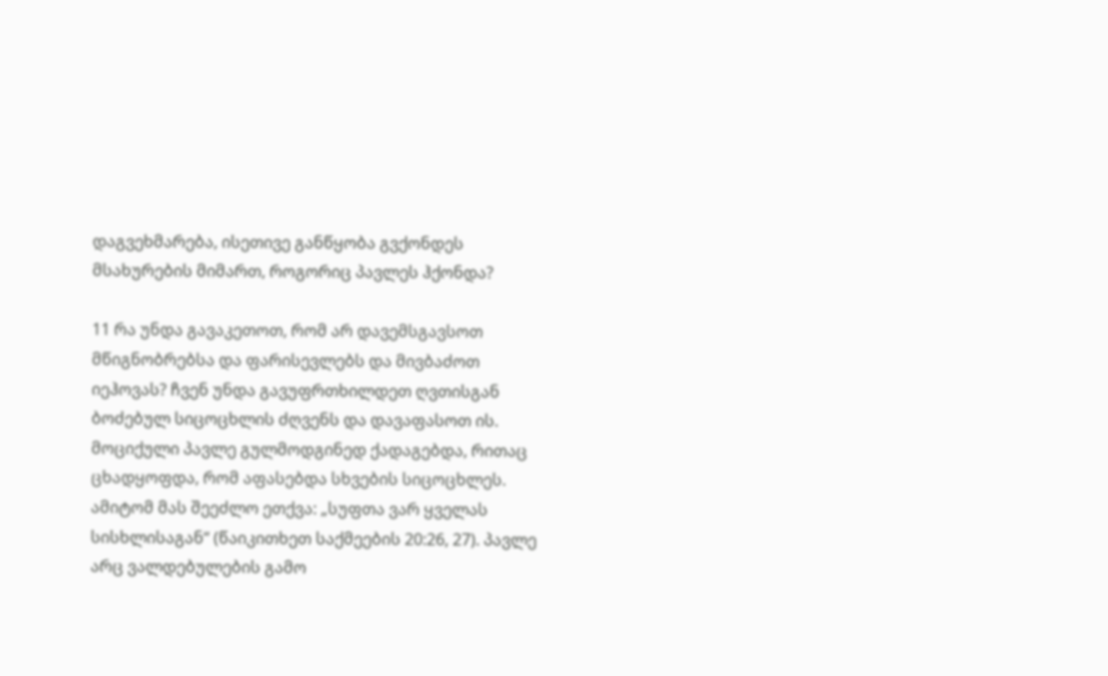დაგვეხმარება, ისეთივე განწყობა გვქონდეს მსახურების მიმართ, როგორიც პავლეს ჰქონდა?

11 რა უნდა გავაკეთოთ, რომ არ დავემსგავსოთ მწიგნობრებსა და ფარისევლებს და მივბაძოთ იეჰოვას? ჩვენ უნდა გავუფრთხილდეთ ღვთისგან ბოძებულ სიცოცხლის ძღვენს და დავაფასოთ ის. მოციქული პავლე გულმოდგინედ ქადაგებდა, რითაც ცხადყოფდა, რომ აფასებდა სხვების სიცოცხლეს. ამიტომ მას შეეძლო ეთქვა: „სუფთა ვარ ყველას სისხლისაგან“ (წაიკითხეთ საქმეების 20:26, 27). პავლე არც ვალდებულების გამო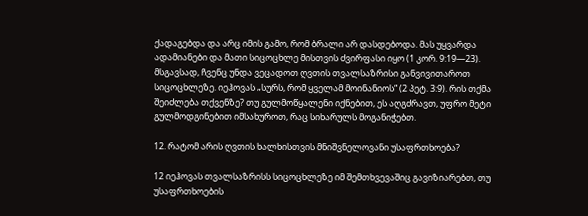ქადაგებდა და არც იმის გამო, რომ ბრალი არ დასდებოდა. მას უყვარდა ადამიანები და მათი სიცოცხლე მისთვის ძვირფასი იყო (1 კორ. 9:19—23). მსგავსად, ჩვენც უნდა ვეცადოთ ღვთის თვალსაზრისი განვივითაროთ სიცოცხლეზე. იეჰოვას „სურს, რომ ყველამ მოინანიოს“ (2 პეტ. 3:9). რის თქმა შეიძლება თქვენზე? თუ გულმოწყალენი იქნებით, ეს აღგძრავთ, უფრო მეტი გულმოდგინებით იმსახუროთ, რაც სიხარულს მოგანიჭებთ.

12. რატომ არის ღვთის ხალხისთვის მნიშვნელოვანი უსაფრთხოება?

12 იეჰოვას თვალსაზრისს სიცოცხლეზე იმ შემთხვევაშიც გავიზიარებთ, თუ უსაფრთხოების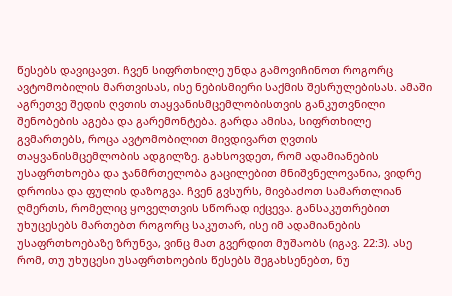წესებს დავიცავთ. ჩვენ სიფრთხილე უნდა გამოვიჩინოთ როგორც ავტომობილის მართვისას, ისე ნებისმიერი საქმის შესრულებისას. ამაში აგრეთვე შედის ღვთის თაყვანისმცემლობისთვის განკუთვნილი შენობების აგება და გარემონტება. გარდა ამისა, სიფრთხილე გვმართებს, როცა ავტომობილით მივდივართ ღვთის თაყვანისმცემლობის ადგილზე. გახსოვდეთ, რომ ადამიანების უსაფრთხოება და ჯანმრთელობა გაცილებით მნიშვნელოვანია, ვიდრე დროისა და ფულის დაზოგვა. ჩვენ გვსურს, მივბაძოთ სამართლიან ღმერთს, რომელიც ყოველთვის სწორად იქცევა. განსაკუთრებით უხუცესებს მართებთ როგორც საკუთარ, ისე იმ ადამიანების უსაფრთხოებაზე ზრუნვა, ვინც მათ გვერდით მუშაობს (იგავ. 22:3). ასე რომ, თუ უხუცესი უსაფრთხოების წესებს შეგახსენებთ, ნუ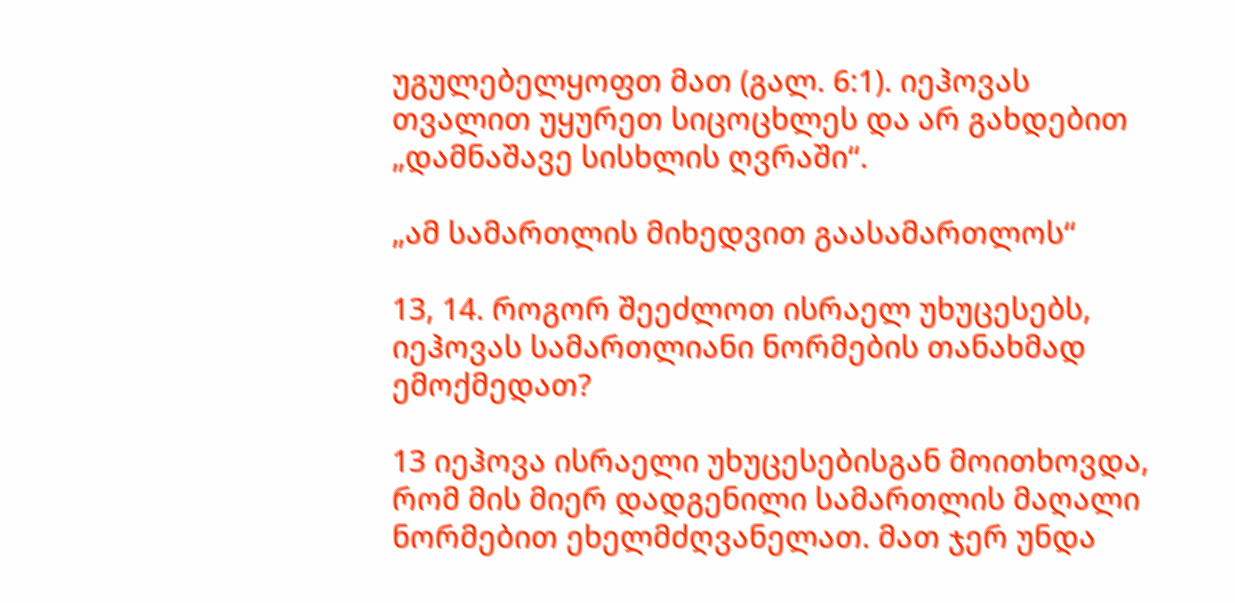უგულებელყოფთ მათ (გალ. 6:1). იეჰოვას თვალით უყურეთ სიცოცხლეს და არ გახდებით „დამნაშავე სისხლის ღვრაში“.

„ამ სამართლის მიხედვით გაასამართლოს“

13, 14. როგორ შეეძლოთ ისრაელ უხუცესებს, იეჰოვას სამართლიანი ნორმების თანახმად ემოქმედათ?

13 იეჰოვა ისრაელი უხუცესებისგან მოითხოვდა, რომ მის მიერ დადგენილი სამართლის მაღალი ნორმებით ეხელმძღვანელათ. მათ ჯერ უნდა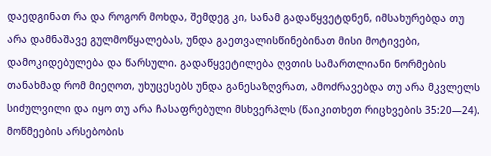დაედგინათ რა და როგორ მოხდა, შემდეგ კი, სანამ გადაწყვეტდნენ, იმსახურებდა თუ არა დამნაშავე გულმოწყალებას, უნდა გაეთვალისწინებინათ მისი მოტივები, დამოკიდებულება და წარსული. გადაწყვეტილება ღვთის სამართლიანი ნორმების თანახმად რომ მიეღოთ, უხუცესებს უნდა განესაზღვრათ, ამოძრავებდა თუ არა მკვლელს სიძულვილი და იყო თუ არა ჩასაფრებული მსხვერპლს (წაიკითხეთ რიცხვების 35:20—24). მოწმეების არსებობის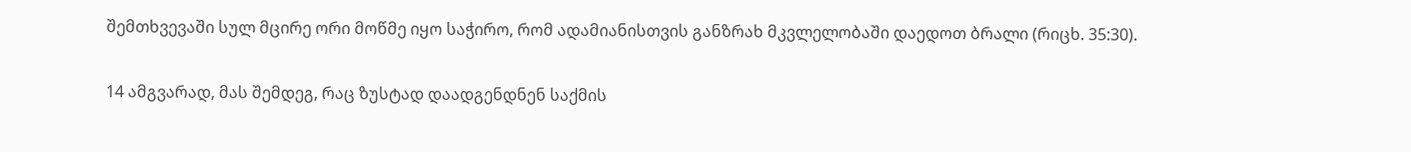შემთხვევაში სულ მცირე ორი მოწმე იყო საჭირო, რომ ადამიანისთვის განზრახ მკვლელობაში დაედოთ ბრალი (რიცხ. 35:30).

14 ამგვარად, მას შემდეგ, რაც ზუსტად დაადგენდნენ საქმის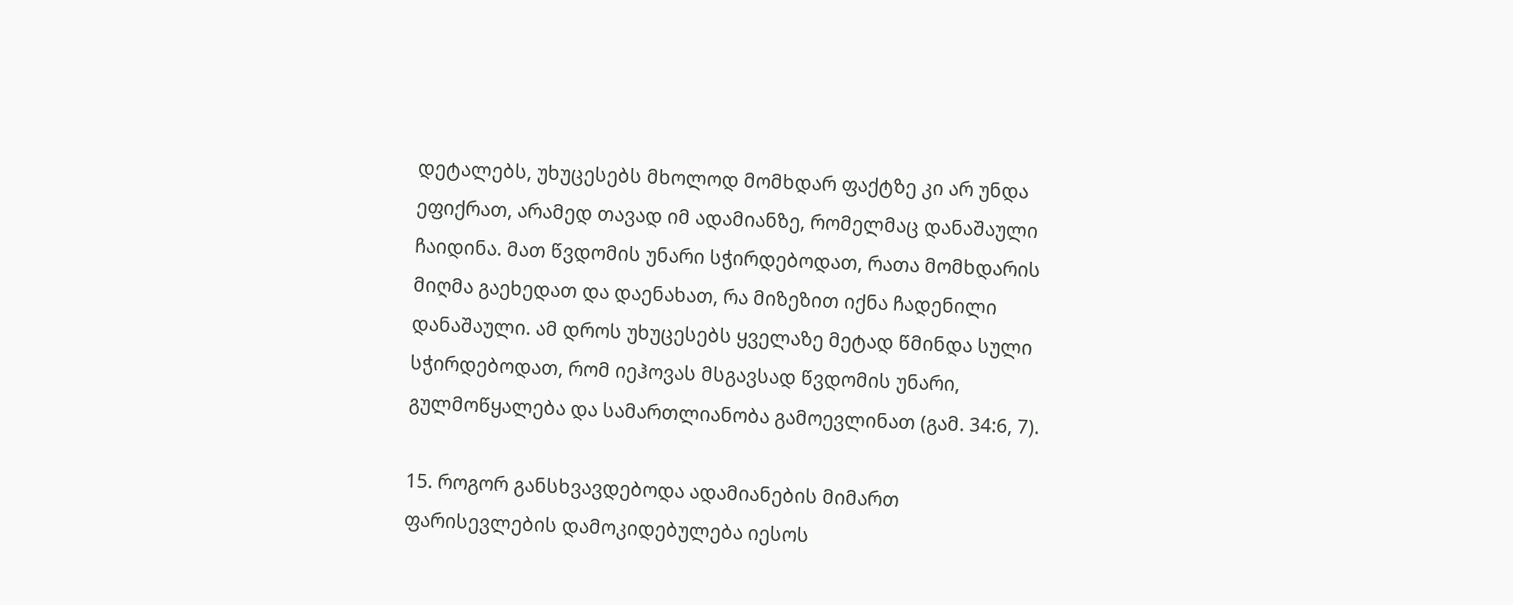დეტალებს, უხუცესებს მხოლოდ მომხდარ ფაქტზე კი არ უნდა ეფიქრათ, არამედ თავად იმ ადამიანზე, რომელმაც დანაშაული ჩაიდინა. მათ წვდომის უნარი სჭირდებოდათ, რათა მომხდარის მიღმა გაეხედათ და დაენახათ, რა მიზეზით იქნა ჩადენილი დანაშაული. ამ დროს უხუცესებს ყველაზე მეტად წმინდა სული სჭირდებოდათ, რომ იეჰოვას მსგავსად წვდომის უნარი, გულმოწყალება და სამართლიანობა გამოევლინათ (გამ. 34:6, 7).

15. როგორ განსხვავდებოდა ადამიანების მიმართ ფარისევლების დამოკიდებულება იესოს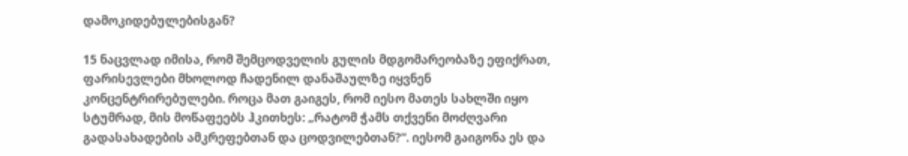დამოკიდებულებისგან?

15 ნაცვლად იმისა, რომ შემცოდველის გულის მდგომარეობაზე ეფიქრათ, ფარისევლები მხოლოდ ჩადენილ დანაშაულზე იყვნენ კონცენტრირებულები. როცა მათ გაიგეს, რომ იესო მათეს სახლში იყო სტუმრად, მის მოწაფეებს ჰკითხეს: „რატომ ჭამს თქვენი მოძღვარი გადასახადების ამკრეფებთან და ცოდვილებთან?“. იესომ გაიგონა ეს და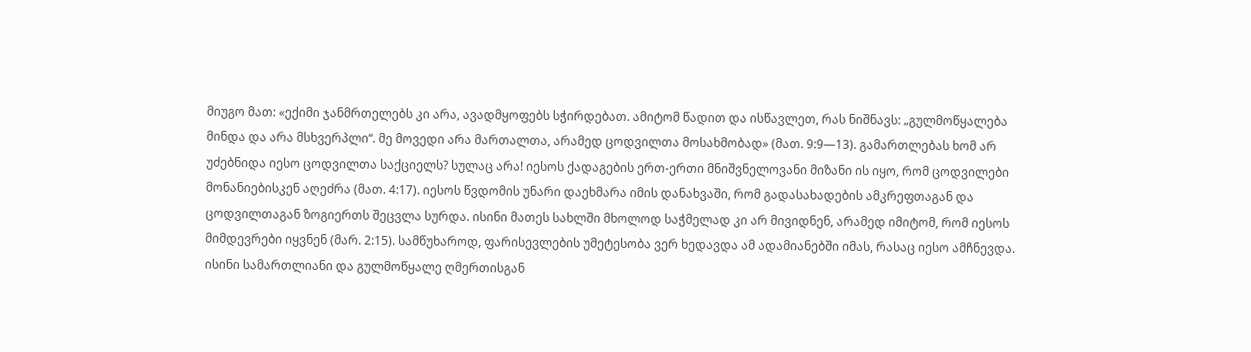მიუგო მათ: «ექიმი ჯანმრთელებს კი არა, ავადმყოფებს სჭირდებათ. ამიტომ წადით და ისწავლეთ, რას ნიშნავს: „გულმოწყალება მინდა და არა მსხვერპლი“. მე მოვედი არა მართალთა, არამედ ცოდვილთა მოსახმობად» (მათ. 9:9—13). გამართლებას ხომ არ უძებნიდა იესო ცოდვილთა საქციელს? სულაც არა! იესოს ქადაგების ერთ-ერთი მნიშვნელოვანი მიზანი ის იყო, რომ ცოდვილები მონანიებისკენ აღეძრა (მათ. 4:17). იესოს წვდომის უნარი დაეხმარა იმის დანახვაში, რომ გადასახადების ამკრეფთაგან და ცოდვილთაგან ზოგიერთს შეცვლა სურდა. ისინი მათეს სახლში მხოლოდ საჭმელად კი არ მივიდნენ, არამედ იმიტომ, რომ იესოს მიმდევრები იყვნენ (მარ. 2:15). სამწუხაროდ, ფარისევლების უმეტესობა ვერ ხედავდა ამ ადამიანებში იმას, რასაც იესო ამჩნევდა. ისინი სამართლიანი და გულმოწყალე ღმერთისგან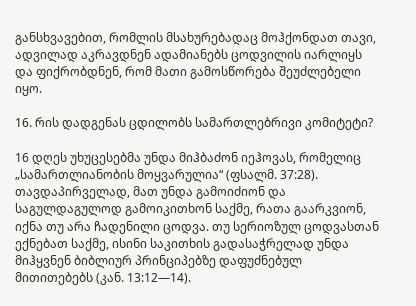განსხვავებით, რომლის მსახურებადაც მოჰქონდათ თავი, ადვილად აკრავდნენ ადამიანებს ცოდვილის იარლიყს და ფიქრობდნენ, რომ მათი გამოსწორება შეუძლებელი იყო.

16. რის დადგენას ცდილობს სამართლებრივი კომიტეტი?

16 დღეს უხუცესებმა უნდა მიჰბაძონ იეჰოვას, რომელიც „სამართლიანობის მოყვარულია“ (ფსალმ. 37:28). თავდაპირველად, მათ უნდა გამოიძიონ და საგულდაგულოდ გამოიკითხონ საქმე, რათა გაარკვიონ, იქნა თუ არა ჩადენილი ცოდვა. თუ სერიოზულ ცოდვასთან ექნებათ საქმე, ისინი საკითხის გადასაჭრელად უნდა მიჰყვნენ ბიბლიურ პრინციპებზე დაფუძნებულ მითითებებს (კან. 13:12—14).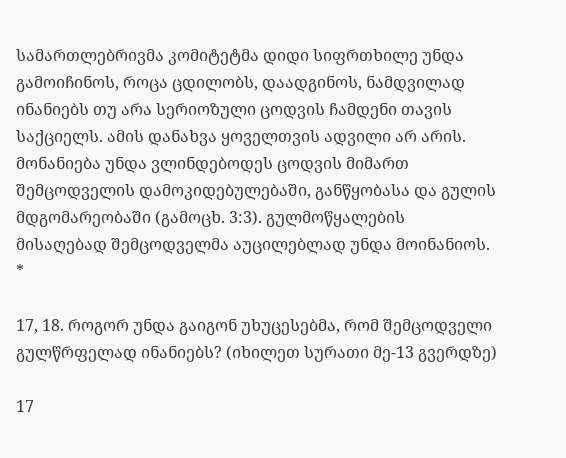სამართლებრივმა კომიტეტმა დიდი სიფრთხილე უნდა გამოიჩინოს, როცა ცდილობს, დაადგინოს, ნამდვილად ინანიებს თუ არა სერიოზული ცოდვის ჩამდენი თავის საქციელს. ამის დანახვა ყოველთვის ადვილი არ არის. მონანიება უნდა ვლინდებოდეს ცოდვის მიმართ შემცოდველის დამოკიდებულებაში, განწყობასა და გულის მდგომარეობაში (გამოცხ. 3:3). გულმოწყალების მისაღებად შემცოდველმა აუცილებლად უნდა მოინანიოს. *

17, 18. როგორ უნდა გაიგონ უხუცესებმა, რომ შემცოდველი გულწრფელად ინანიებს? (იხილეთ სურათი მე-13 გვერდზე)

17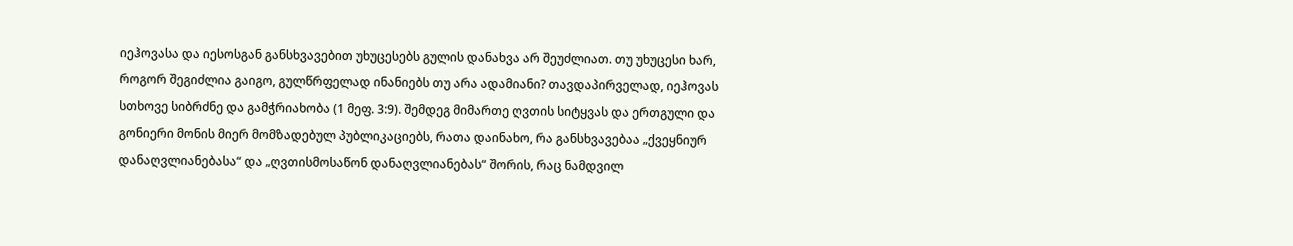იეჰოვასა და იესოსგან განსხვავებით უხუცესებს გულის დანახვა არ შეუძლიათ. თუ უხუცესი ხარ, როგორ შეგიძლია გაიგო, გულწრფელად ინანიებს თუ არა ადამიანი? თავდაპირველად, იეჰოვას სთხოვე სიბრძნე და გამჭრიახობა (1 მეფ. 3:9). შემდეგ მიმართე ღვთის სიტყვას და ერთგული და გონიერი მონის მიერ მომზადებულ პუბლიკაციებს, რათა დაინახო, რა განსხვავებაა „ქვეყნიურ დანაღვლიანებასა“ და „ღვთისმოსაწონ დანაღვლიანებას“ შორის, რაც ნამდვილ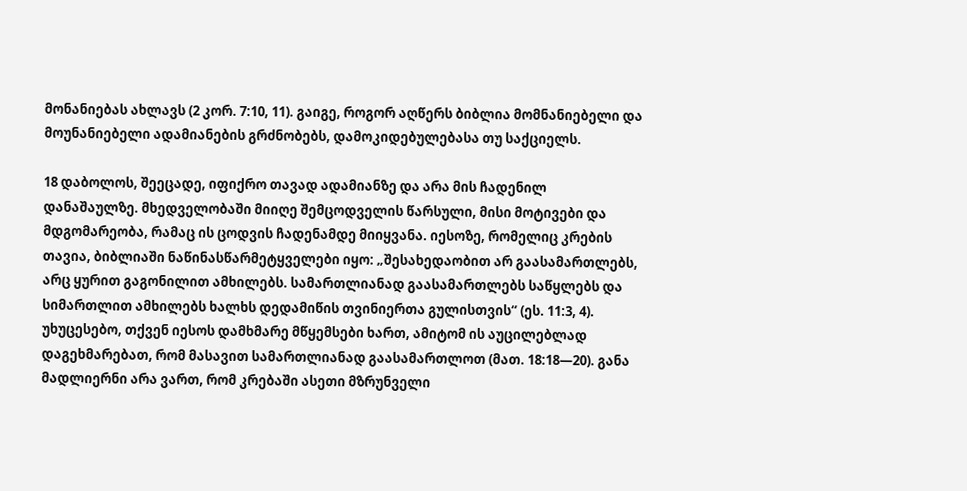მონანიებას ახლავს (2 კორ. 7:10, 11). გაიგე, როგორ აღწერს ბიბლია მომნანიებელი და მოუნანიებელი ადამიანების გრძნობებს, დამოკიდებულებასა თუ საქციელს.

18 დაბოლოს, შეეცადე, იფიქრო თავად ადამიანზე და არა მის ჩადენილ დანაშაულზე. მხედველობაში მიიღე შემცოდველის წარსული, მისი მოტივები და მდგომარეობა, რამაც ის ცოდვის ჩადენამდე მიიყვანა. იესოზე, რომელიც კრების თავია, ბიბლიაში ნაწინასწარმეტყველები იყო: „შესახედაობით არ გაასამართლებს, არც ყურით გაგონილით ამხილებს. სამართლიანად გაასამართლებს საწყლებს და სიმართლით ამხილებს ხალხს დედამიწის თვინიერთა გულისთვის“ (ეს. 11:3, 4). უხუცესებო, თქვენ იესოს დამხმარე მწყემსები ხართ, ამიტომ ის აუცილებლად დაგეხმარებათ, რომ მასავით სამართლიანად გაასამართლოთ (მათ. 18:18—20). განა მადლიერნი არა ვართ, რომ კრებაში ასეთი მზრუნველი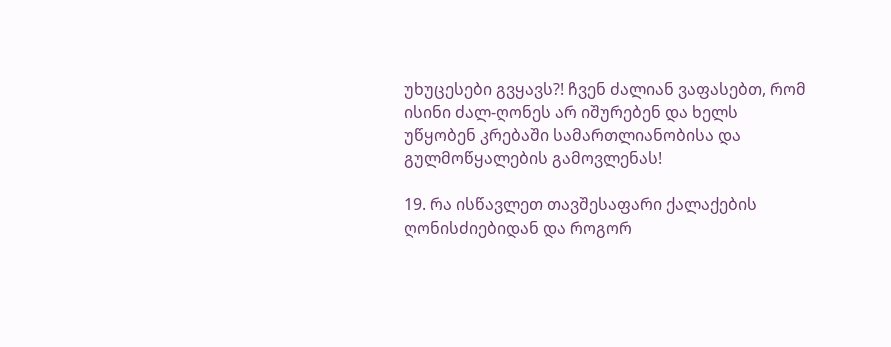უხუცესები გვყავს?! ჩვენ ძალიან ვაფასებთ, რომ ისინი ძალ-ღონეს არ იშურებენ და ხელს უწყობენ კრებაში სამართლიანობისა და გულმოწყალების გამოვლენას!

19. რა ისწავლეთ თავშესაფარი ქალაქების ღონისძიებიდან და როგორ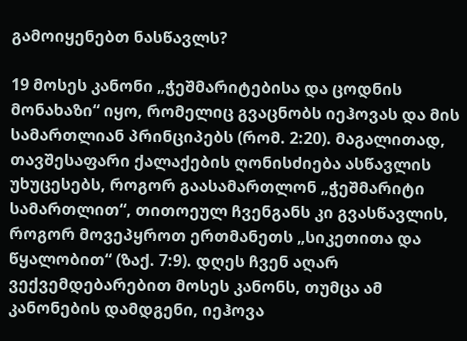გამოიყენებთ ნასწავლს?

19 მოსეს კანონი „ჭეშმარიტებისა და ცოდნის მონახაზი“ იყო, რომელიც გვაცნობს იეჰოვას და მის სამართლიან პრინციპებს (რომ. 2:20). მაგალითად, თავშესაფარი ქალაქების ღონისძიება ასწავლის უხუცესებს, როგორ გაასამართლონ „ჭეშმარიტი სამართლით“, თითოეულ ჩვენგანს კი გვასწავლის, როგორ მოვეპყროთ ერთმანეთს „სიკეთითა და წყალობით“ (ზაქ. 7:9). დღეს ჩვენ აღარ ვექვემდებარებით მოსეს კანონს, თუმცა ამ კანონების დამდგენი, იეჰოვა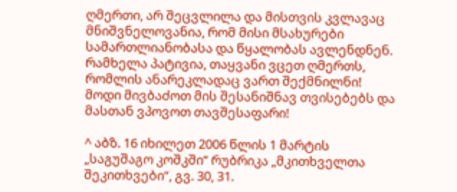ღმერთი, არ შეცვლილა და მისთვის კვლავაც მნიშვნელოვანია, რომ მისი მსახურები სამართლიანობასა და წყალობას ავლენდნენ. რამხელა პატივია, თაყვანი ვცეთ ღმერთს, რომლის ანარეკლადაც ვართ შექმნილნი! მოდი მივბაძოთ მის შესანიშნავ თვისებებს და მასთან ვპოვოთ თავშესაფარი!

^ აბზ. 16 იხილეთ 2006 წლის 1 მარტის „საგუშაგო კოშკში“ რუბრიკა „მკითხველთა შეკითხვები“, გვ. 30, 31.